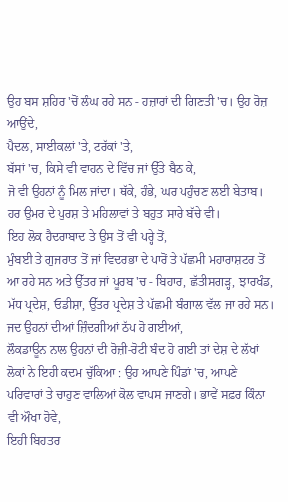ਉਹ ਬਸ ਸ਼ਹਿਰ 'ਚੋਂ ਲੰਘ ਰਹੇ ਸਨ - ਹਜ਼ਾਰਾਂ ਦੀ ਗਿਣਤੀ 'ਚ। ਉਹ ਰੋਜ਼ ਆਉਂਦੇ,
ਪੈਦਲ, ਸਾਈਕਲਾਂ 'ਤੇ, ਟਰੱਕਾਂ 'ਤੇ,
ਬੱਸਾਂ 'ਚ, ਕਿਸੇ ਵੀ ਵਾਹਨ ਦੇ ਵਿੱਚ ਜਾਂ ਉੱਤੇ ਬੈਠ ਕੇ,
ਜੋ ਵੀ ਉਹਨਾਂ ਨੂੰ ਮਿਲ ਜਾਂਦਾ। ਥੱਕੇ, ਹੰਭੇ, ਘਰ ਪਹੁੰਚਣ ਲਈ ਬੇਤਾਬ। ਹਰ ਉਮਰ ਦੇ ਪੁਰਸ਼ ਤੇ ਮਹਿਲਾਵਾਂ ਤੇ ਬਹੁਤ ਸਾਰੇ ਬੱਚੇ ਵੀ।
ਇਹ ਲੋਕ ਹੈਦਰਾਬਾਦ ਤੇ ਉਸ ਤੋਂ ਵੀ ਪਰ੍ਹੇ ਤੋਂ,
ਮੁੰਬਈ ਤੇ ਗੁਜਰਾਤ ਤੋਂ ਜਾਂ ਵਿਦਰਭਾ ਦੇ ਪਾਰੋਂ ਤੇ ਪੱਛਮੀ ਮਹਾਰਾਸ਼ਟਰ ਤੋਂ ਆ ਰਹੇ ਸਨ ਅਤੇ ਉੱਤਰ ਜਾਂ ਪੂਰਬ 'ਚ - ਬਿਹਾਰ, ਛੱਤੀਸਗੜ੍ਹ, ਝਾਰਖੰਡ, ਮੱਧ ਪ੍ਰਦੇਸ਼, ਓਡੀਸ਼ਾ, ਉੱਤਰ ਪ੍ਰਦੇਸ਼ ਤੇ ਪੱਛਮੀ ਬੰਗਾਲ ਵੱਲ ਜਾ ਰਹੇ ਸਨ।
ਜਦ ਉਹਨਾਂ ਦੀਆਂ ਜ਼ਿੰਦਗੀਆਂ ਠੱਪ ਹੋ ਗਈਆਂ,
ਲੌਕਡਾਊਨ ਨਾਲ ਉਹਨਾਂ ਦੀ ਰੋਜ਼ੀ-ਰੋਟੀ ਬੰਦ ਹੋ ਗਈ ਤਾਂ ਦੇਸ਼ ਦੇ ਲੱਖਾਂ ਲੋਕਾਂ ਨੇ ਇਹੀ ਕਦਮ ਚੁੱਕਿਆ : ਉਹ ਆਪਣੇ ਪਿੰਡਾਂ 'ਚ, ਆਪਣੇ ਪਰਿਵਾਰਾਂ ਤੇ ਚਾਹੁਣ ਵਾਲਿਆਂ ਕੋਲ ਵਾਪਸ ਜਾਣਗੇ। ਭਾਵੇਂ ਸਫ਼ਰ ਕਿੰਨਾ ਵੀ ਔਖਾ ਹੋਵੇ,
ਇਹੀ ਬਿਹਤਰ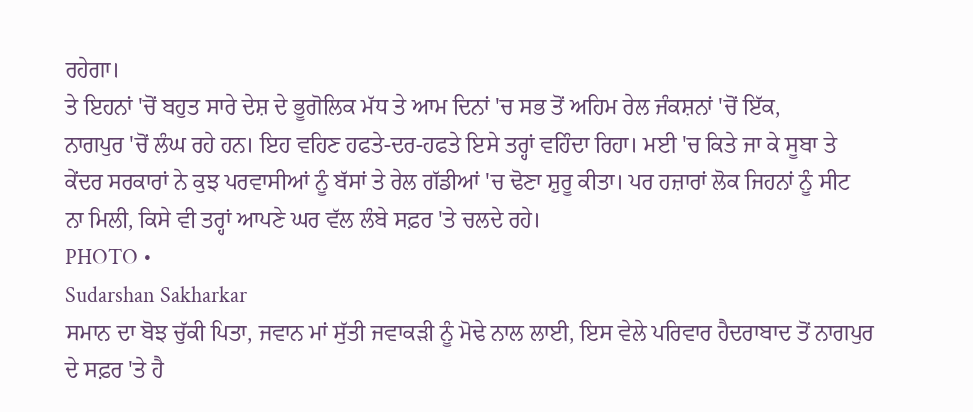ਰਹੇਗਾ।
ਤੇ ਇਹਨਾਂ 'ਚੋਂ ਬਹੁਤ ਸਾਰੇ ਦੇਸ਼ ਦੇ ਭੂਗੋਲਿਕ ਮੱਧ ਤੇ ਆਮ ਦਿਨਾਂ 'ਚ ਸਭ ਤੋਂ ਅਹਿਮ ਰੇਲ ਜੰਕਸ਼ਨਾਂ 'ਚੋਂ ਇੱਕ,
ਨਾਗਪੁਰ 'ਚੋਂ ਲੰਘ ਰਹੇ ਹਨ। ਇਹ ਵਹਿਣ ਹਫਤੇ-ਦਰ-ਹਫਤੇ ਇਸੇ ਤਰ੍ਹਾਂ ਵਹਿੰਦਾ ਰਿਹਾ। ਮਈ 'ਚ ਕਿਤੇ ਜਾ ਕੇ ਸੂਬਾ ਤੇ ਕੇਂਦਰ ਸਰਕਾਰਾਂ ਨੇ ਕੁਝ ਪਰਵਾਸੀਆਂ ਨੂੰ ਬੱਸਾਂ ਤੇ ਰੇਲ ਗੱਡੀਆਂ 'ਚ ਢੋਣਾ ਸ਼ੁਰੂ ਕੀਤਾ। ਪਰ ਹਜ਼ਾਰਾਂ ਲੋਕ ਜਿਹਨਾਂ ਨੂੰ ਸੀਟ ਨਾ ਮਿਲੀ, ਕਿਸੇ ਵੀ ਤਰ੍ਹਾਂ ਆਪਣੇ ਘਰ ਵੱਲ ਲੰਬੇ ਸਫ਼ਰ 'ਤੇ ਚਲਦੇ ਰਹੇ।
PHOTO •
Sudarshan Sakharkar
ਸਮਾਨ ਦਾ ਬੋਝ ਚੁੱਕੀ ਪਿਤਾ, ਜਵਾਨ ਮਾਂ ਸੁੱਤੀ ਜਵਾਕੜੀ ਨੂੰ ਮੋਢੇ ਨਾਲ ਲਾਈ, ਇਸ ਵੇਲੇ ਪਰਿਵਾਰ ਹੈਦਰਾਬਾਦ ਤੋਂ ਨਾਗਪੁਰ ਦੇ ਸਫ਼ਰ 'ਤੇ ਹੈ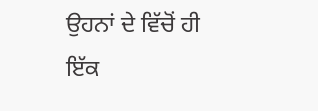ਉਹਨਾਂ ਦੇ ਵਿੱਚੋਂ ਹੀ ਇੱਕ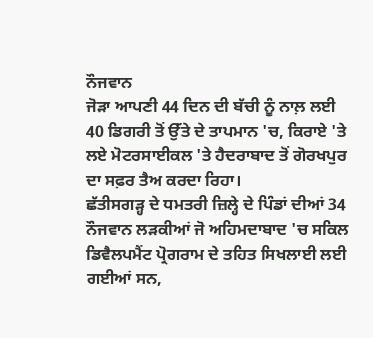ਨੌਜਵਾਨ
ਜੋੜਾ ਆਪਣੀ 44 ਦਿਨ ਦੀ ਬੱਚੀ ਨੂੰ ਨਾਲ਼ ਲਈ
40 ਡਿਗਰੀ ਤੋਂ ਉੱਤੇ ਦੇ ਤਾਪਮਾਨ 'ਚ, ਕਿਰਾਏ 'ਤੇ ਲਏ ਮੋਟਰਸਾਈਕਲ 'ਤੇ ਹੈਦਰਾਬਾਦ ਤੋਂ ਗੋਰਖਪੁਰ ਦਾ ਸਫ਼ਰ ਤੈਅ ਕਰਦਾ ਰਿਹਾ।
ਛੱਤੀਸਗੜ੍ਹ ਦੇ ਧਮਤਰੀ ਜ਼ਿਲ੍ਹੇ ਦੇ ਪਿੰਡਾਂ ਦੀਆਂ 34 ਨੌਜਵਾਨ ਲੜਕੀਆਂ ਜੋ ਅਹਿਮਦਾਬਾਦ 'ਚ ਸਕਿਲ ਡਿਵੈਲਪਮੈਂਟ ਪ੍ਰੋਗਰਾਮ ਦੇ ਤਹਿਤ ਸਿਖਲਾਈ ਲਈ ਗਈਆਂ ਸਨ,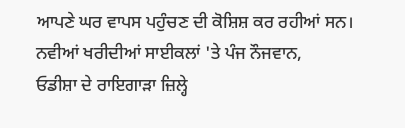ਆਪਣੇ ਘਰ ਵਾਪਸ ਪਹੁੰਚਣ ਦੀ ਕੋਸ਼ਿਸ਼ ਕਰ ਰਹੀਆਂ ਸਨ।
ਨਵੀਆਂ ਖਰੀਦੀਆਂ ਸਾਈਕਲਾਂ 'ਤੇ ਪੰਜ ਨੌਜਵਾਨ,
ਓਡੀਸ਼ਾ ਦੇ ਰਾਇਗਾੜਾ ਜ਼ਿਲ੍ਹੇ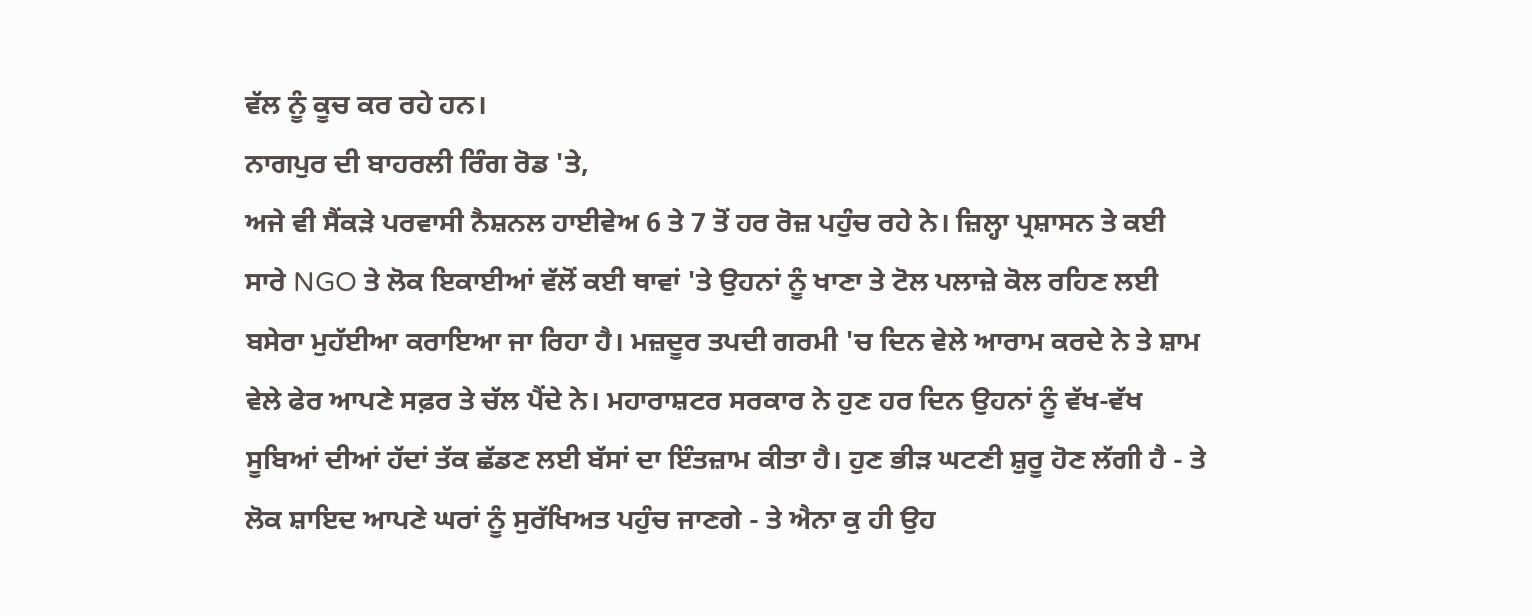ਵੱਲ ਨੂੰ ਕੂਚ ਕਰ ਰਹੇ ਹਨ।
ਨਾਗਪੁਰ ਦੀ ਬਾਹਰਲੀ ਰਿੰਗ ਰੋਡ 'ਤੇ,
ਅਜੇ ਵੀ ਸੈਂਕੜੇ ਪਰਵਾਸੀ ਨੈਸ਼ਨਲ ਹਾਈਵੇਅ 6 ਤੇ 7 ਤੋਂ ਹਰ ਰੋਜ਼ ਪਹੁੰਚ ਰਹੇ ਨੇ। ਜ਼ਿਲ੍ਹਾ ਪ੍ਰਸ਼ਾਸਨ ਤੇ ਕਈ ਸਾਰੇ NGO ਤੇ ਲੋਕ ਇਕਾਈਆਂ ਵੱਲੋਂ ਕਈ ਥਾਵਾਂ 'ਤੇ ਉਹਨਾਂ ਨੂੰ ਖਾਣਾ ਤੇ ਟੋਲ ਪਲਾਜ਼ੇ ਕੋਲ ਰਹਿਣ ਲਈ ਬਸੇਰਾ ਮੁਹੱਈਆ ਕਰਾਇਆ ਜਾ ਰਿਹਾ ਹੈ। ਮਜ਼ਦੂਰ ਤਪਦੀ ਗਰਮੀ 'ਚ ਦਿਨ ਵੇਲੇ ਆਰਾਮ ਕਰਦੇ ਨੇ ਤੇ ਸ਼ਾਮ ਵੇਲੇ ਫੇਰ ਆਪਣੇ ਸਫ਼ਰ ਤੇ ਚੱਲ ਪੈਂਦੇ ਨੇ। ਮਹਾਰਾਸ਼ਟਰ ਸਰਕਾਰ ਨੇ ਹੁਣ ਹਰ ਦਿਨ ਉਹਨਾਂ ਨੂੰ ਵੱਖ-ਵੱਖ ਸੂਬਿਆਂ ਦੀਆਂ ਹੱਦਾਂ ਤੱਕ ਛੱਡਣ ਲਈ ਬੱਸਾਂ ਦਾ ਇੰਤਜ਼ਾਮ ਕੀਤਾ ਹੈ। ਹੁਣ ਭੀੜ ਘਟਣੀ ਸ਼ੁਰੂ ਹੋਣ ਲੱਗੀ ਹੈ - ਤੇ ਲੋਕ ਸ਼ਾਇਦ ਆਪਣੇ ਘਰਾਂ ਨੂੰ ਸੁਰੱਖਿਅਤ ਪਹੁੰਚ ਜਾਣਗੇ - ਤੇ ਐਨਾ ਕੁ ਹੀ ਉਹ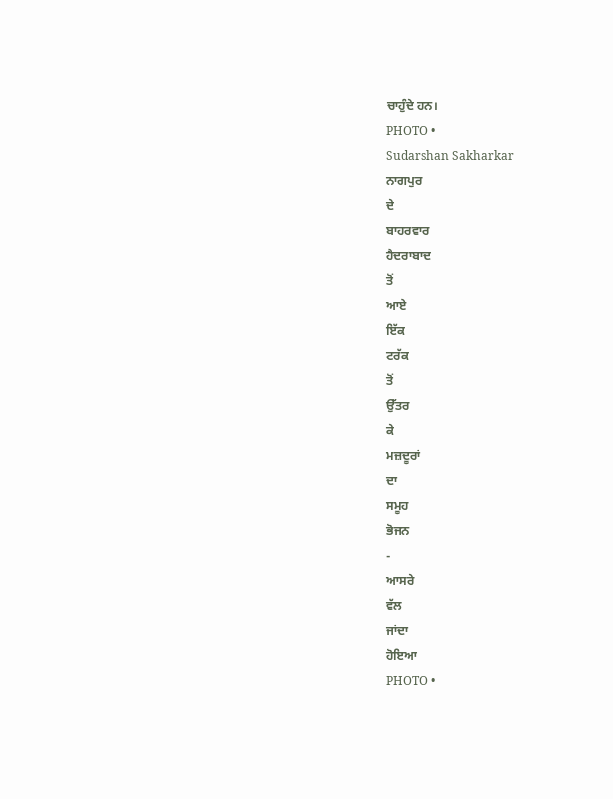ਚਾਹੁੰਦੇ ਹਨ।
PHOTO •
Sudarshan Sakharkar
ਨਾਗਪੁਰ
ਦੇ
ਬਾਹਰਵਾਰ
ਹੈਦਰਾਬਾਦ
ਤੋਂ
ਆਏ
ਇੱਕ
ਟਰੱਕ
ਤੋਂ
ਉੱਤਰ
ਕੇ
ਮਜ਼ਦੂਰਾਂ
ਦਾ
ਸਮੂਹ
ਭੋਜਨ
-
ਆਸਰੇ
ਵੱਲ
ਜਾਂਦਾ
ਹੋਇਆ
PHOTO •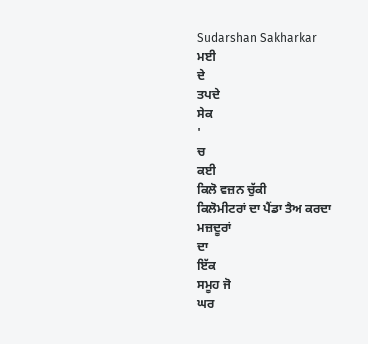Sudarshan Sakharkar
ਮਈ
ਦੇ
ਤਪਦੇ
ਸੇਕ
'
ਚ
ਕਈ
ਕਿਲੋ ਵਜ਼ਨ ਚੁੱਕੀ
ਕਿਲੋਮੀਟਰਾਂ ਦਾ ਪੈਂਡਾ ਤੈਅ ਕਰਦਾ
ਮਜ਼ਦੂਰਾਂ
ਦਾ
ਇੱਕ
ਸਮੂਹ ਜੋ
ਘਰ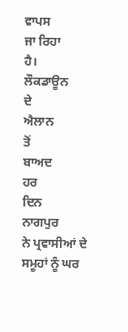ਵਾਪਸ
ਜਾ ਰਿਹਾ
ਹੈ।
ਲੌਕਡਾਊਨ
ਦੇ
ਐਲਾਨ
ਤੋਂ
ਬਾਅਦ
ਹਰ
ਦਿਨ
ਨਾਗਪੁਰ
ਨੇ ਪ੍ਰਵਾਸੀਆਂ ਦੇ ਸਮੂਹਾਂ ਨੂੰ ਘਰ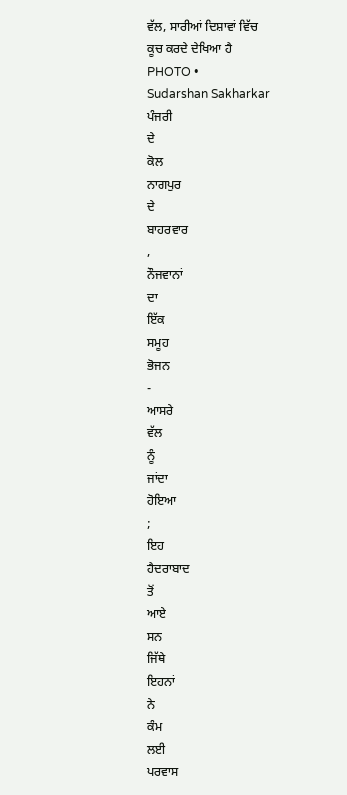ਵੱਲ, ਸਾਰੀਆਂ ਦਿਸ਼ਾਵਾਂ ਵਿੱਚ
ਕੂਚ ਕਰਦੇ ਦੇਖਿਆ ਹੈ
PHOTO •
Sudarshan Sakharkar
ਪੰਜਰੀ
ਦੇ
ਕੋਲ
ਨਾਗਪੁਰ
ਦੇ
ਬਾਹਰਵਾਰ
,
ਨੌਜਵਾਨਾਂ
ਦਾ
ਇੱਕ
ਸਮੂਹ
ਭੋਜਨ
-
ਆਸਰੇ
ਵੱਲ
ਨੂੰ
ਜਾਂਦਾ
ਹੋਇਆ
;
ਇਹ
ਹੈਦਰਾਬਾਦ
ਤੋਂ
ਆਏ
ਸਨ
ਜਿੱਥੇ
ਇਹਨਾਂ
ਨੇ
ਕੰਮ
ਲਈ
ਪਰਵਾਸ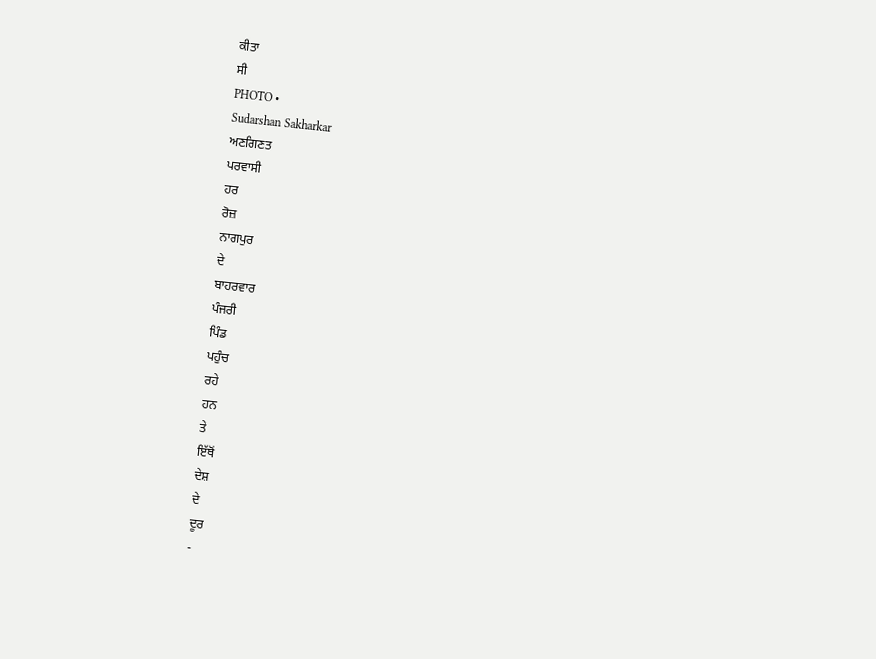ਕੀਤਾ
ਸੀ
PHOTO •
Sudarshan Sakharkar
ਅਣਗਿਣਤ
ਪਰਵਾਸੀ
ਹਰ
ਰੋਜ਼
ਨਾਗਪੁਰ
ਦੇ
ਬਾਹਰਵਾਰ
ਪੰਜਰੀ
ਪਿੰਡ
ਪਹੁੰਚ
ਰਹੇ
ਹਨ
ਤੇ
ਇੱਥੋਂ
ਦੇਸ਼
ਦੇ
ਦੂਰ
-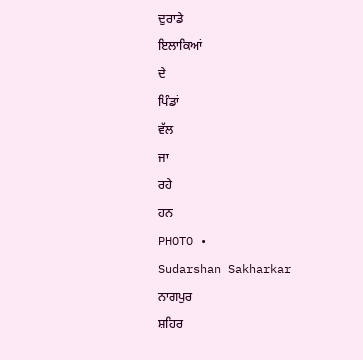ਦੁਰਾਡੇ
ਇਲਾਕਿਆਂ
ਦੇ
ਪਿੰਡਾਂ
ਵੱਲ
ਜਾ
ਰਹੇ
ਹਨ
PHOTO •
Sudarshan Sakharkar
ਨਾਗਪੁਰ
ਸ਼ਹਿਰ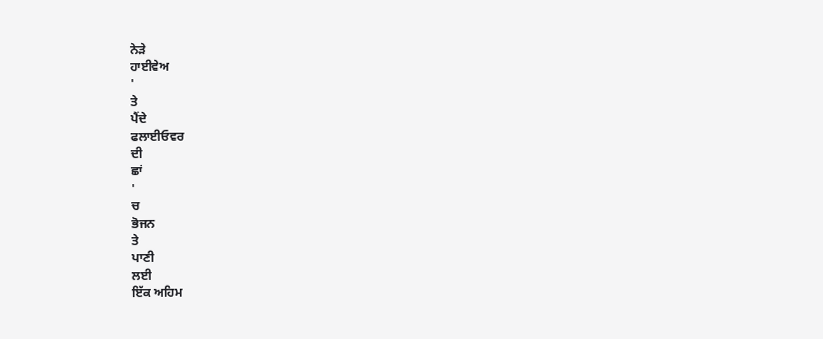ਨੇੜੇ
ਹਾਈਵੇਅ
'
ਤੇ
ਪੈਂਦੇ
ਫਲਾਈਓਵਰ
ਦੀ
ਛਾਂ
'
ਚ
ਭੋਜਨ
ਤੇ
ਪਾਣੀ
ਲਈ
ਇੱਕ ਅਹਿਮ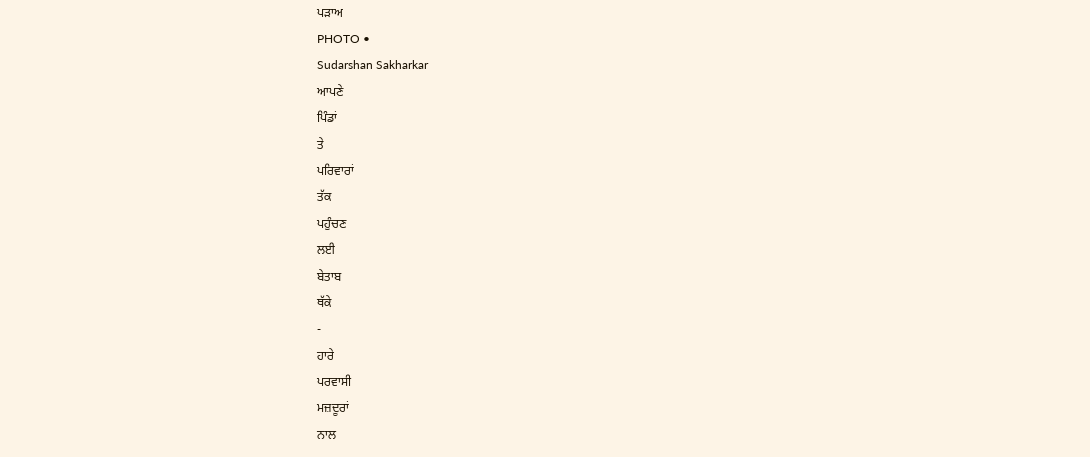ਪੜਾਅ
PHOTO •
Sudarshan Sakharkar
ਆਪਣੇ
ਪਿੰਡਾਂ
ਤੇ
ਪਰਿਵਾਰਾਂ
ਤੱਕ
ਪਹੁੰਚਣ
ਲਈ
ਬੇਤਾਬ
ਥੱਕੇ
-
ਹਾਰੇ
ਪਰਵਾਸੀ
ਮਜ਼ਦੂਰਾਂ
ਨਾਲ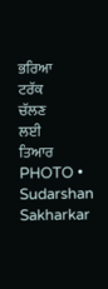ਭਰਿਆ
ਟਰੱਕ
ਚੱਲਣ
ਲਈ
ਤਿਆਰ
PHOTO •
Sudarshan Sakharkar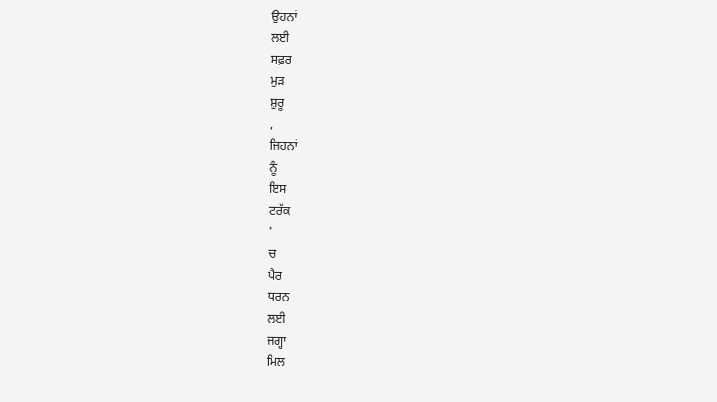ਉਹਨਾਂ
ਲਈ
ਸਫ਼ਰ
ਮੁੜ
ਸ਼ੁਰੂ
,
ਜਿਹਨਾਂ
ਨੂੰ
ਇਸ
ਟਰੱਕ
'
ਚ
ਪੈਰ
ਧਰਨ
ਲਈ
ਜਗ੍ਹਾ
ਮਿਲ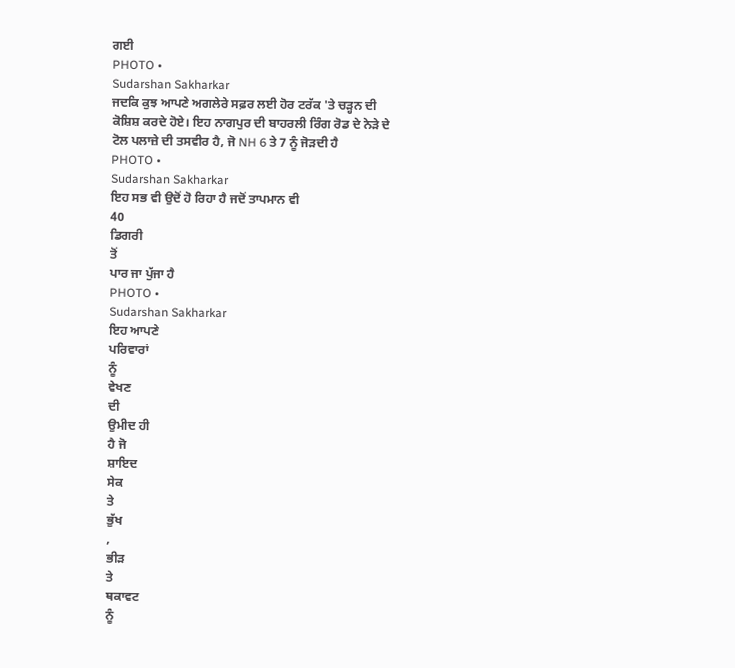ਗਈ
PHOTO •
Sudarshan Sakharkar
ਜਦਕਿ ਕੁਝ ਆਪਣੇ ਅਗਲੇਰੇ ਸਫ਼ਰ ਲਈ ਹੋਰ ਟਰੱਕ 'ਤੇ ਚੜ੍ਹਨ ਦੀ ਕੋਸ਼ਿਸ਼ ਕਰਦੇ ਹੋਏ। ਇਹ ਨਾਗਪੁਰ ਦੀ ਬਾਹਰਲੀ ਰਿੰਗ ਰੋਡ ਦੇ ਨੇੜੇ ਦੇ ਟੋਲ ਪਲਾਜ਼ੇ ਦੀ ਤਸਵੀਰ ਹੈ, ਜੋ NH 6 ਤੇ 7 ਨੂੰ ਜੋੜਦੀ ਹੈ
PHOTO •
Sudarshan Sakharkar
ਇਹ ਸਭ ਵੀ ਉਦੋਂ ਹੋ ਰਿਹਾ ਹੈ ਜਦੋਂ ਤਾਪਮਾਨ ਵੀ
40
ਡਿਗਰੀ
ਤੋਂ
ਪਾਰ ਜਾ ਪੁੱਜਾ ਹੈ
PHOTO •
Sudarshan Sakharkar
ਇਹ ਆਪਣੇ
ਪਰਿਵਾਰਾਂ
ਨੂੰ
ਵੇਖਣ
ਦੀ
ਉਮੀਦ ਹੀ
ਹੈ ਜੋ
ਸ਼ਾਇਦ
ਸੇਕ
ਤੇ
ਭੁੱਖ
,
ਭੀੜ
ਤੇ
ਥਕਾਵਟ
ਨੂੰ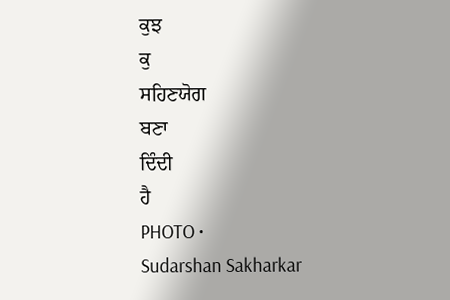ਕੁਝ
ਕੁ
ਸਹਿਣਯੋਗ
ਬਣਾ
ਦਿੰਦੀ
ਹੈ
PHOTO •
Sudarshan Sakharkar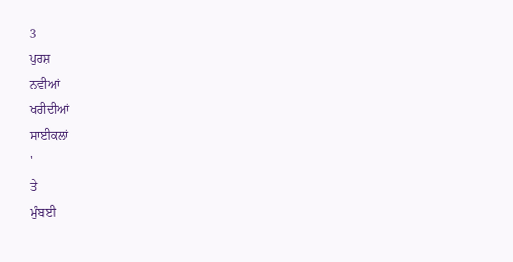3
ਪੁਰਸ਼
ਨਵੀਆਂ
ਖਰੀਦੀਆਂ
ਸਾਈਕਲਾਂ
'
ਤੇ
ਮੁੰਬਈ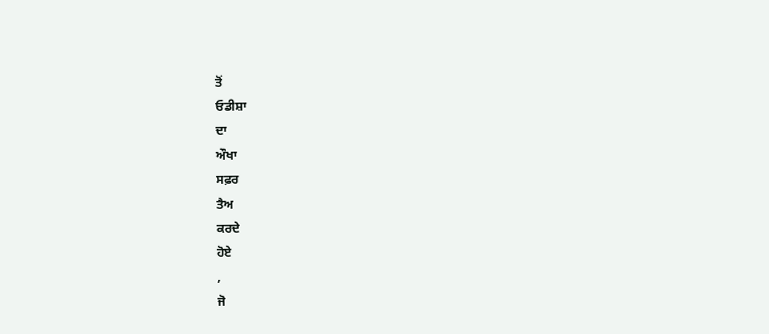ਤੋਂ
ਓਡੀਸ਼ਾ
ਦਾ
ਔਖਾ
ਸਫ਼ਰ
ਤੈਅ
ਕਰਦੇ
ਹੋਏ
,
ਜੋ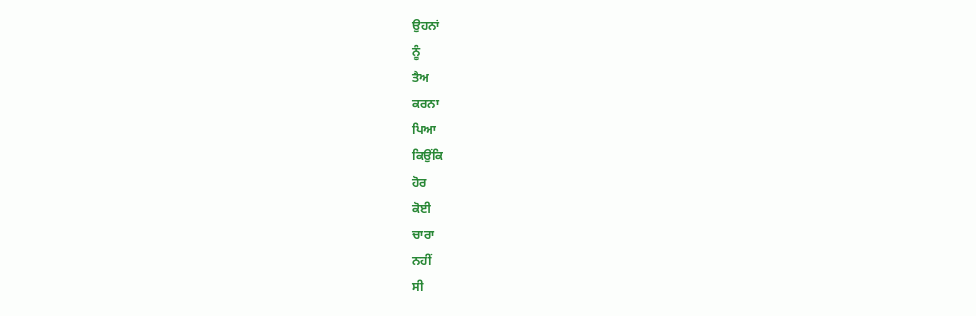ਉਹਨਾਂ
ਨੂੰ
ਤੈਅ
ਕਰਨਾ
ਪਿਆ
ਕਿਉਂਕਿ
ਹੋਰ
ਕੋਈ
ਚਾਰਾ
ਨਹੀਂ
ਸੀ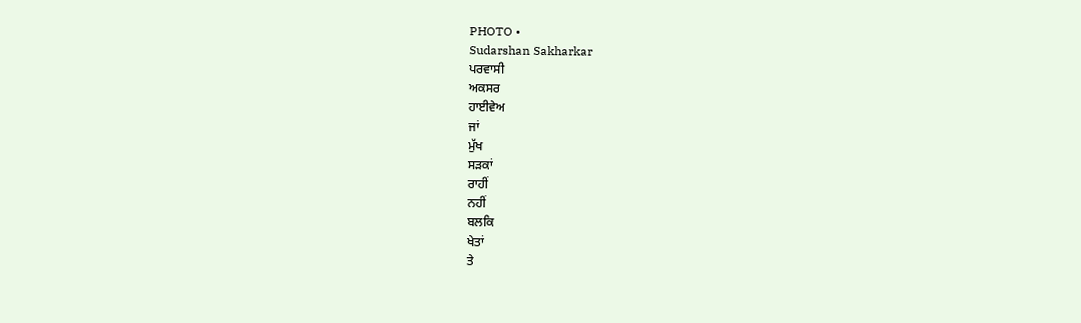PHOTO •
Sudarshan Sakharkar
ਪਰਵਾਸੀ
ਅਕਸਰ
ਹਾਈਵੇਅ
ਜਾਂ
ਮੁੱਖ
ਸੜਕਾਂ
ਰਾਹੀਂ
ਨਹੀਂ
ਬਲਕਿ
ਖੇਤਾਂ
ਤੇ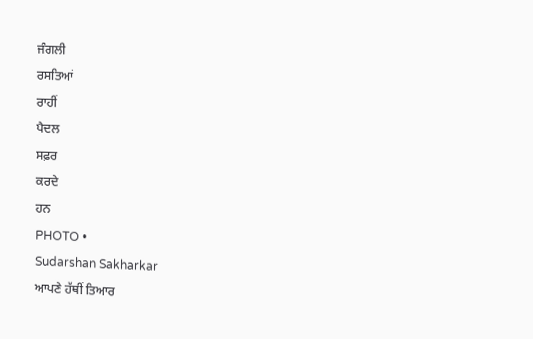ਜੰਗਲੀ
ਰਸਤਿਆਂ
ਰਾਹੀਂ
ਪੈਦਲ
ਸਫ਼ਰ
ਕਰਦੇ
ਹਨ
PHOTO •
Sudarshan Sakharkar
ਆਪਣੇ ਹੱਥੀਂ ਤਿਆਰ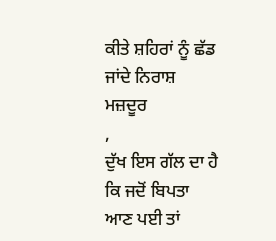ਕੀਤੇ ਸ਼ਹਿਰਾਂ ਨੂੰ ਛੱਡ ਜਾਂਦੇ ਨਿਰਾਸ਼ ਮਜ਼ਦੂਰ
,
ਦੁੱਖ ਇਸ ਗੱਲ ਦਾ ਹੈ ਕਿ ਜਦੋਂ ਬਿਪਤਾ ਆਣ ਪਈ ਤਾਂ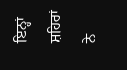ਇਨ੍ਹਾਂ ਸ਼ਹਿਰਾਂ
ਨੇ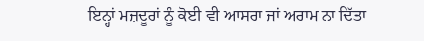ਇਨ੍ਹਾਂ ਮਜ਼ਦੂਰਾਂ ਨੂੰ ਕੋਈ ਵੀ ਆਸਰਾ ਜਾਂ ਅਰਾਮ ਨਾ ਦਿੱਤਾ